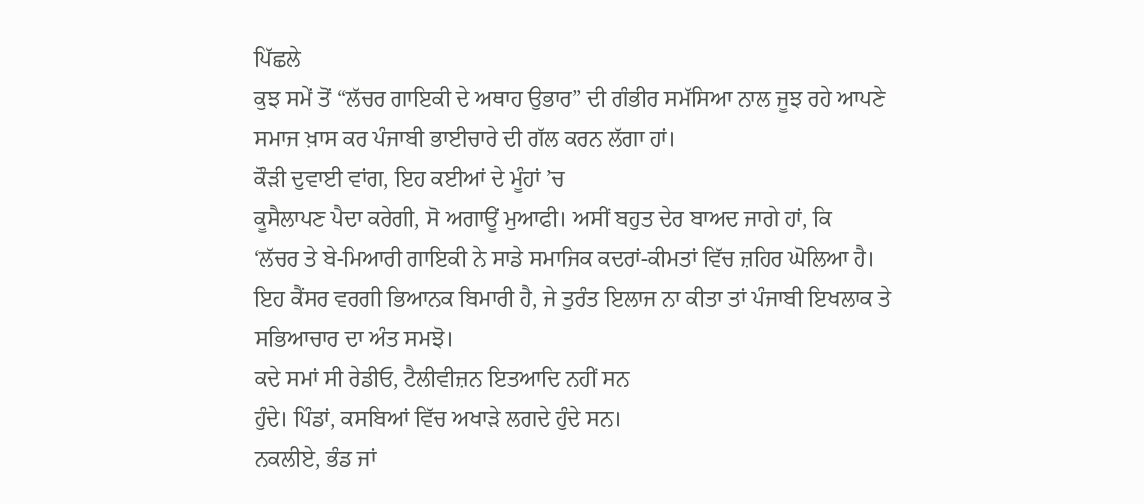ਪਿੱਛਲੇ
ਕੁਝ ਸਮੇਂ ਤੋਂ “ਲੱਚਰ ਗਾਇਕੀ ਦੇ ਅਥਾਹ ਉਭਾਰ” ਦੀ ਗੰਭੀਰ ਸਮੱਸਿਆ ਨਾਲ ਜੂਝ ਰਹੇ ਆਪਣੇ
ਸਮਾਜ ਖ਼ਾਸ ਕਰ ਪੰਜਾਬੀ ਭਾਈਚਾਰੇ ਦੀ ਗੱਲ ਕਰਨ ਲੱਗਾ ਹਾਂ।
ਕੌੜੀ ਦੁਵਾਈ ਵਾਂਗ, ਇਹ ਕਈਆਂ ਦੇ ਮੂੰਹਾਂ ’ਚ
ਕੂਸੈਲਾਪਣ ਪੈਦਾ ਕਰੇਗੀ, ਸੋ ਅਗਾਊਂ ਮੁਆਫੀ। ਅਸੀਂ ਬਹੁਤ ਦੇਰ ਬਾਅਦ ਜਾਗੇ ਹਾਂ, ਕਿ
‘ਲੱਚਰ ਤੇ ਬੇ-ਮਿਆਰੀ ਗਾਇਕੀ ਨੇ ਸਾਡੇ ਸਮਾਜਿਕ ਕਦਰਾਂ-ਕੀਮਤਾਂ ਵਿੱਚ ਜ਼ਹਿਰ ਘੋਲਿਆ ਹੈ।
ਇਹ ਕੈਂਸਰ ਵਰਗੀ ਭਿਆਨਕ ਬਿਮਾਰੀ ਹੈ, ਜੇ ਤੁਰੰਤ ਇਲਾਜ ਨਾ ਕੀਤਾ ਤਾਂ ਪੰਜਾਬੀ ਇਖਲਾਕ ਤੇ
ਸਭਿਆਚਾਰ ਦਾ ਅੰਤ ਸਮਝੋ।
ਕਦੇ ਸਮਾਂ ਸੀ ਰੇਡੀਓ, ਟੈਲੀਵੀਜ਼ਨ ਇਤਆਦਿ ਨਹੀਂ ਸਨ
ਹੁੰਦੇ। ਪਿੰਡਾਂ, ਕਸਬਿਆਂ ਵਿੱਚ ਅਖਾੜੇ ਲਗਦੇ ਹੁੰਦੇ ਸਨ।
ਨਕਲੀਏ, ਭੰਡ ਜਾਂ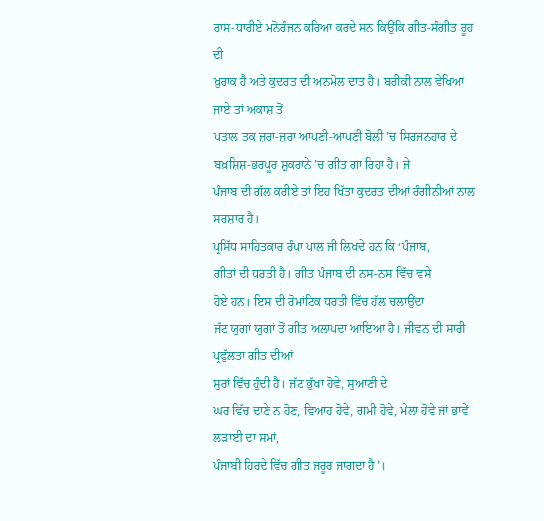ਰਾਸ-ਧਾਰੀਏ ਮਨੋਰੰਜਨ ਕਰਿਆ ਕਰਦੇ ਸਨ ਕਿਉਂਕਿ ਗੀਤ-ਸੰਗੀਤ ਰੂਹ ਦੀ
ਖ਼ੁਰਾਕ ਹੈ ਅਤੇ ਕੁਦਰਤ ਦੀ ਅਨਮੋਲ ਦਾਤ ਹੈ। ਬਰੀਕੀ ਨਾਲ ਵੇਖਿਆ ਜਾਏ ਤਾਂ ਅਕਾਸ਼ ਤੋਂ
ਪਤਾਲ ਤਕ ਜ਼ਰਾ-ਜ਼ਰਾ ਆਪਣੀ-ਆਪਣੀ ਬੋਲੀ ’ਚ ਸਿਰਜਨਹਾਰ ਦੇ
ਬਖ਼ਸ਼ਿਸ਼-ਭਰਪੂਰ ਸ਼ੁਕਰਾਨੇ ’ਚ ਗੀਤ ਗਾ ਰਿਹਾ ਹੈ। ਜੇ
ਪੰਜਾਬ ਦੀ ਗੱਲ ਕਰੀਏ ਤਾਂ ਇਹ ਖਿੱਤਾ ਕੁਦਰਤ ਦੀਆਂ ਰੰਗੀਨੀਆਂ ਨਾਲ ਸਰਸ਼ਾਰ ਹੈ।
ਪ੍ਰਸਿੱਧ ਸਾਹਿਤਕਾਰ ਰੰਪਾ ਪਾਲ ਜੀ ਲਿਖਦੇ ਹਨ ਕਿ ‘ਪੰਜਾਬ,
ਗੀਤਾਂ ਦੀ ਧਰਤੀ ਹੈ। ਗੀਤ ਪੰਜਾਬ ਦੀ ਨਸ-ਨਸ ਵਿੱਚ ਵਸੇ
ਹੋਏ ਹਨ। ਇਸ ਦੀ ਰੋਮਾਂਟਿਕ ਧਰਤੀ ਵਿੱਚ ਹੱਲ ਚਲਾਉਂਦਾ
ਜੱਟ ਯੁਗਾਂ ਯੁਗਾਂ ਤੋਂ ਗੀਤ ਅਲਾਪਦਾ ਆਇਆ ਹੈ। ਜੀਵਨ ਦੀ ਸਾਰੀ ਪ੍ਰਫੁੱਲਤਾ ਗੀਤ ਦੀਆਂ
ਸੁਰਾਂ ਵਿੱਚ ਹੁੰਦੀ ਹੈ। ਜੱਟ ਭੁੱਖਾ ਹੋਵੇ, ਸੁਆਣੀ ਦੇ
ਘਰ ਵਿੱਚ ਦਾਣੇ ਨ ਹੋਣ, ਵਿਆਹ ਹੋਵੇ, ਗਮੀ ਹੋਵੇ, ਮੇਲਾ ਹੋਵੇ ਜਾਂ ਭਾਵੇਂ ਲੜਾਈ ਦਾ ਸਮਾਂ,
ਪੰਜਾਬੀ ਹਿਰਦੇ ਵਿੱਚ ਗੀਤ ਜਰੂਰ ਜਾਗਦਾ ਹੈ’।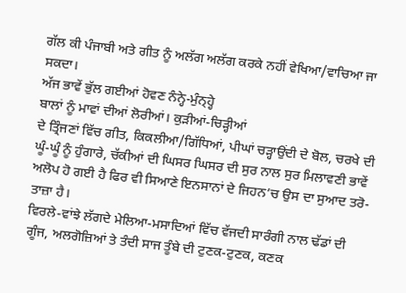ਗੱਲ ਕੀ ਪੰਜਾਬੀ ਅਤੇ ਗੀਤ ਨੂੰ ਅਲੱਗ ਅਲੱਗ ਕਰਕੇ ਨਹੀਂ ਵੇਖਿਆ/ਵਾਚਿਆ ਜਾ ਸਕਦਾ।
ਅੱਜ ਭਾਵੇਂ ਭੁੱਲ ਗਈਆਂ ਹੋਵਣ ਨੰਨ੍ਹੇ-ਮੁੰਨ੍ਹ੍ਹੇ
ਬਾਲਾਂ ਨੂੰ ਮਾਵਾਂ ਦੀਆਂ ਲੋਰੀਆਂ। ਕੁੜੀਆਂ-ਚਿੜ੍ਹੀਆਂ
ਦੇ ਤ੍ਰਿੰਜਣਾਂ ਵਿੱਚ ਗੀਤ, ਕਿਕਲੀਆ/ਗਿੱਧਿਆਂ, ਪੀਘਾਂ ਚੜ੍ਹਾਉਂਦੀ ਦੇ ਬੋਲ, ਚਰਖੇ ਦੀ
ਘੂੰ-ਘੂੰ ਨੂੰ ਹੁੰਗਾਰੇ, ਚੱਕੀਆਂ ਦੀ ਘਿਸਰ ਘਿਸਰ ਦੀ ਸੁਰ ਨਾਲ ਸੁਰ ਮਿਲਾਵਣੀ ਭਾਵੇਂ
ਅਲੋਪ ਹੋ ਗਈ ਹੈ ਫਿਰ ਵੀ ਸਿਆਣੇ ਇਨਸਾਨਾਂ ਦੇ ਜਿਹਨ’ਚ ਉਸ ਦਾ ਸੁਆਦ ਤਰੋ-ਤਾਜ਼ਾ ਹੈ।
ਵਿਰਲੇ-ਵਾਂਝੇ ਲੱਗਦੇ ਮੇਲਿਆ-ਮਸਾਦਿਆਂ ਵਿੱਚ ਵੱਜਦੀ ਸਾਰੰਗੀ ਨਾਲ ਢੱਡਾਂ ਦੀ
ਗੂੰਜ, ਅਲਗੋਜ਼ਿਆਂ ਤੇ ਤੰਦੀ ਸਾਜ ਤੂੰਬੇ ਦੀ ਟੁਣਕ-ਟੁਣਕ, ਕਣਕ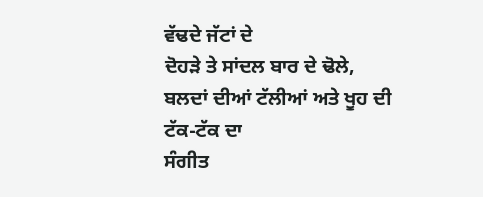ਵੱਢਦੇ ਜੱਟਾਂ ਦੇ
ਦੋਹੜੇ ਤੇ ਸਾਂਦਲ ਬਾਰ ਦੇ ਢੋਲੇ, ਬਲਦਾਂ ਦੀਆਂ ਟੱਲੀਆਂ ਅਤੇ ਖੂਹ ਦੀ ਟੱਕ-ਟੱਕ ਦਾ
ਸੰਗੀਤ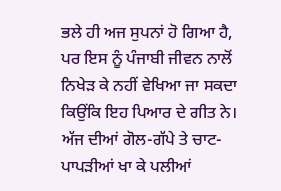ਭਲੇ ਹੀ ਅਜ ਸੁਪਨਾਂ ਹੋ ਗਿਆ ਹੈ, ਪਰ ਇਸ ਨੂੰ ਪੰਜਾਬੀ ਜੀਵਨ ਨਾਲੋਂ
ਨਿਖੇੜ ਕੇ ਨਹੀਂ ਵੇਖਿਆ ਜਾ ਸਕਦਾ ਕਿਉਂਕਿ ਇਹ ਪਿਆਰ ਦੇ ਗੀਤ ਨੇ।
ਅੱਜ ਦੀਆਂ ਗੋਲ-ਗੱਪੇ ਤੇ ਚਾਟ-ਪਾਪੜੀਆਂ ਖਾ ਕੇ ਪਲੀਆਂ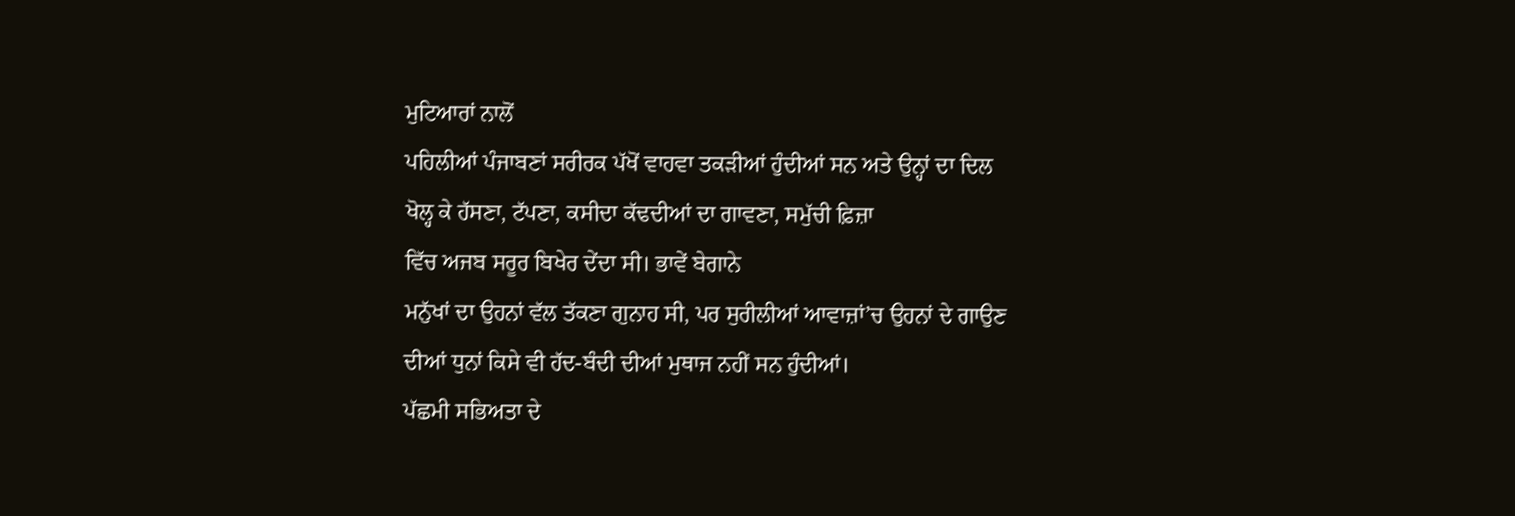ਮੁਟਿਆਰਾਂ ਨਾਲੋਂ
ਪਹਿਲੀਆਂ ਪੰਜਾਬਣਾਂ ਸਰੀਰਕ ਪੱਖੋਂ ਵਾਹਵਾ ਤਕੜੀਆਂ ਹੁੰਦੀਆਂ ਸਨ ਅਤੇ ਉਨ੍ਹਾਂ ਦਾ ਦਿਲ
ਖੋਲ੍ਹ ਕੇ ਹੱਸਣਾ, ਟੱਪਣਾ, ਕਸੀਦਾ ਕੱਢਦੀਆਂ ਦਾ ਗਾਵਣਾ, ਸਮੁੱਚੀ ਫ਼ਿਜ਼ਾ
ਵਿੱਚ ਅਜਬ ਸਰੂਰ ਬਿਖੇਰ ਦੇਂਦਾ ਸੀ। ਭਾਵੇਂ ਬੇਗਾਨੇ
ਮਨੁੱਖਾਂ ਦਾ ਉਹਨਾਂ ਵੱਲ ਤੱਕਣਾ ਗੁਨਾਹ ਸੀ, ਪਰ ਸੁਰੀਲੀਆਂ ਆਵਾਜ਼ਾਂ’ਚ ਉਹਨਾਂ ਦੇ ਗਾਉਣ
ਦੀਆਂ ਧੁਨਾਂ ਕਿਸੇ ਵੀ ਹੱਦ-ਬੰਦੀ ਦੀਆਂ ਮੁਥਾਜ ਨਹੀਂ ਸਨ ਹੁੰਦੀਆਂ।
ਪੱਛਮੀ ਸਭਿਅਤਾ ਦੇ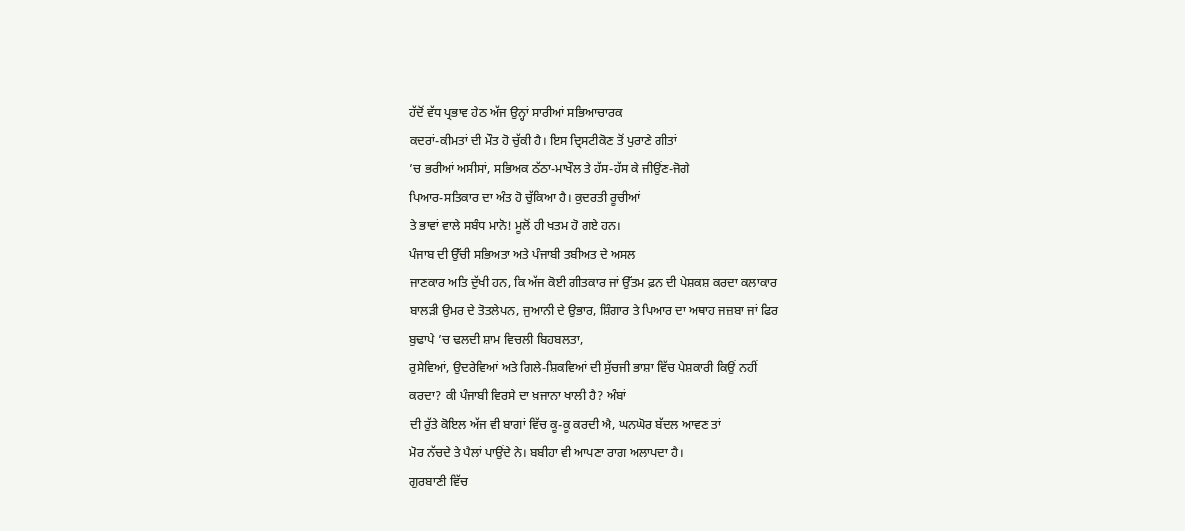ਹੱਦੋਂ ਵੱਧ ਪ੍ਰਭਾਵ ਹੇਠ ਅੱਜ ਉਨ੍ਹਾਂ ਸਾਰੀਆਂ ਸਭਿਆਚਾਰਕ
ਕਦਰਾਂ-ਕੀਮਤਾਂ ਦੀ ਮੌਤ ਹੋ ਚੁੱਕੀ ਹੈ। ਇਸ ਦ੍ਰਿਸਟੀਕੋਣ ਤੋਂ ਪੁਰਾਣੇ ਗੀਤਾਂ
’ਚ ਭਰੀਆਂ ਅਸੀਸਾਂ, ਸਭਿਅਕ ਠੱਠਾ-ਮਾਖੌਲ ਤੇ ਹੱਸ-ਹੱਸ ਕੇ ਜੀਉਂਣ-ਜੋਗੇ
ਪਿਆਰ-ਸਤਿਕਾਰ ਦਾ ਅੰਤ ਹੋ ਚੁੱਕਿਆ ਹੈ। ਕੁਦਰਤੀ ਰੂਚੀਆਂ
ਤੇ ਭਾਵਾਂ ਵਾਲੇ ਸਬੰਧ ਮਾਨੋ! ਮੂਲੋਂ ਹੀ ਖਤਮ ਹੋ ਗਏ ਹਨ।
ਪੰਜਾਬ ਦੀ ਉੱਚੀ ਸਭਿਅਤਾ ਅਤੇ ਪੰਜਾਬੀ ਤਬੀਅਤ ਦੇ ਅਸਲ
ਜਾਣਕਾਰ ਅਤਿ ਦੁੱਖੀ ਹਨ, ਕਿ ਅੱਜ ਕੋਈ ਗੀਤਕਾਰ ਜਾਂ ਉੱਤਮ ਫ਼ਨ ਦੀ ਪੇਸ਼ਕਸ਼ ਕਰਦਾ ਕਲਾਕਾਰ
ਬਾਲੜੀ ਉਮਰ ਦੇ ਤੋਤਲੇਪਨ, ਜੁਆਨੀ ਦੇ ਉਭਾਰ, ਸ਼ਿੰਗਾਰ ਤੇ ਪਿਆਰ ਦਾ ਅਥਾਹ ਜਜ਼ਬਾ ਜਾਂ ਫਿਰ
ਬੁਢਾਪੇ ’ਚ ਢਲਦੀ ਸ਼ਾਮ ਵਿਚਲੀ ਬਿਹਬਲਤਾ,
ਰੁਸੇਵਿਆਂ, ਉਦਰੇਵਿਆਂ ਅਤੇ ਗਿਲੇ-ਸ਼ਿਕਵਿਆਂ ਦੀ ਸੁੱਚਜੀ ਭਾਸ਼ਾ ਵਿੱਚ ਪੇਸ਼ਕਾਰੀ ਕਿਉਂ ਨਹੀਂ
ਕਰਦਾ? ਕੀ ਪੰਜਾਬੀ ਵਿਰਸੇ ਦਾ ਖ਼ਜਾਨਾ ਖਾਲੀ ਹੈ? ਅੰਬਾਂ
ਦੀ ਰੁੱਤੇ ਕੋਇਲ ਅੱਜ ਵੀ ਬਾਗਾਂ ਵਿੱਚ ਕੂ-ਕੂ ਕਰਦੀ ਐ, ਘਨਘੋਰ ਬੱਦਲ ਆਵਣ ਤਾਂ
ਮੋਰ ਨੱਚਦੇ ਤੇ ਪੈਲਾਂ ਪਾਉਂਦੇ ਨੇ। ਬਬੀਹਾ ਵੀ ਆਪਣਾ ਰਾਗ ਅਲਾਪਦਾ ਹੈ।
ਗੁਰਬਾਣੀ ਵਿੱਚ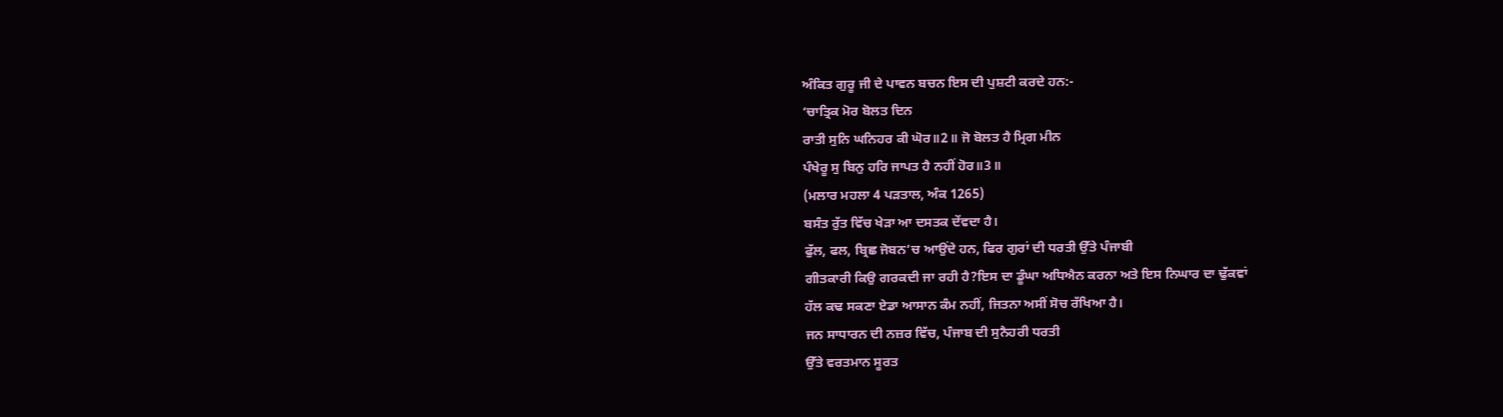ਅੰਕਿਤ ਗੁਰੂ ਜੀ ਦੇ ਪਾਵਨ ਬਚਨ ਇਸ ਦੀ ਪੁਸ਼ਟੀ ਕਰਦੇ ਹਨ:-
‘ਚਾਤ੍ਰਿਕ ਮੋਰ ਬੋਲਤ ਦਿਨ
ਰਾਤੀ ਸੁਨਿ ਘਨਿਹਰ ਕੀ ਘੋਰ॥2॥ ਜੋ ਬੋਲਤ ਹੈ ਮ੍ਰਿਗ ਮੀਨ
ਪੰਖੇਰੂ ਸੁ ਬਿਨੁ ਹਰਿ ਜਾਪਤ ਹੈ ਨਹੀਂ ਹੋਰ॥3॥
(ਮਲਾਰ ਮਹਲਾ 4 ਪੜਤਾਲ, ਅੰਕ 1265)
ਬਸੰਤ ਰੁੱਤ ਵਿੱਚ ਖੇੜਾ ਆ ਦਸਤਕ ਦੇਂਵਦਾ ਹੈ।
ਫੁੱਲ, ਫਲ, ਬ੍ਰਿਛ ਜੋਬਨ’ਚ ਆਉਂਦੇ ਹਨ, ਫਿਰ ਗੁਰਾਂ ਦੀ ਧਰਤੀ ਉੱਤੇ ਪੰਜਾਬੀ
ਗੀਤਕਾਰੀ ਕਿਉ ਗਰਕਦੀ ਜਾ ਰਹੀ ਹੈ?ਇਸ ਦਾ ਡੂੰਘਾ ਅਧਿਐਨ ਕਰਨਾ ਅਤੇ ਇਸ ਨਿਘਾਰ ਦਾ ਢੁੱਕਵਾਂ
ਹੱਲ ਕਢ ਸਕਣਾ ਏਡਾ ਆਸਾਨ ਕੰਮ ਨਹੀਂ, ਜਿਤਨਾ ਅਸੀਂ ਸੋਚ ਰੱਖਿਆ ਹੈ।
ਜਨ ਸਾਧਾਰਨ ਦੀ ਨਜ਼ਰ ਵਿੱਚ, ਪੰਜਾਬ ਦੀ ਸੁਨੈਹਰੀ ਧਰਤੀ
ਉੱਤੇ ਵਰਤਮਾਨ ਸੂਰਤ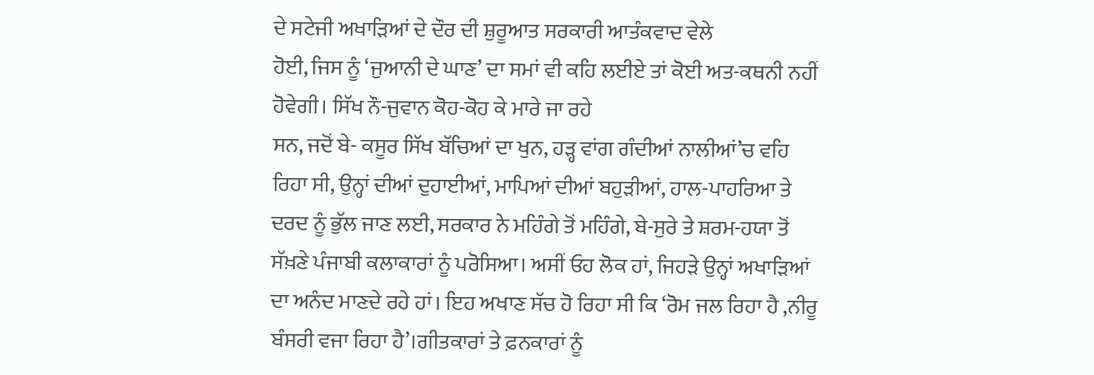ਦੇ ਸਟੇਜੀ ਅਖਾੜਿਆਂ ਦੇ ਦੌਰ ਦੀ ਸ਼ੁਰੂਆਤ ਸਰਕਾਰੀ ਆਤੰਕਵਾਦ ਵੇਲੇ
ਹੋਈ, ਜਿਸ ਨੂੰ ‘ਜੁਆਨੀ ਦੇ ਘਾਣ’ ਦਾ ਸਮਾਂ ਵੀ ਕਹਿ ਲਈਏ ਤਾਂ ਕੋਈ ਅਤ-ਕਥਨੀ ਨਹੀਂ
ਹੋਵੇਗੀ। ਸਿੱਖ ਨੌ-ਜੁਵਾਨ ਕੋਹ-ਕੋਹ ਕੇ ਮਾਰੇ ਜਾ ਰਹੇ
ਸਨ, ਜਦੋਂ ਬੇ- ਕਸੂਰ ਸਿੱਖ ਬੱਚਿਆਂ ਦਾ ਖੁਨ, ਹੜ੍ਹ ਵਾਂਗ ਗੰਦੀਆਂ ਨਾਲੀਆਂ’ਚ ਵਹਿ
ਰਿਹਾ ਸੀ, ਉਨ੍ਹਾਂ ਦੀਆਂ ਦੁਹਾਈਆਂ, ਮਾਪਿਆਂ ਦੀਆਂ ਬਹੁੜੀਆਂ, ਹਾਲ-ਪਾਹਰਿਆ ਤੇ
ਦਰਦ ਨੂੰ ਭੁੱਲ ਜਾਣ ਲਈ, ਸਰਕਾਰ ਨੇ ਮਹਿੰਗੇ ਤੋਂ ਮਹਿੰਗੇ, ਬੇ-ਸੁਰੇ ਤੇ ਸ਼ਰਮ-ਹਯਾ ਤੋਂ
ਸੱਖ਼ਣੇ ਪੰਜਾਬੀ ਕਲਾਕਾਰਾਂ ਨੂੰ ਪਰੋਸਿਆ। ਅਸੀਂ ਓਹ ਲੋਕ ਹਾਂ, ਜਿਹੜੇ ਉਨ੍ਹਾਂ ਅਖਾੜਿਆਂ
ਦਾ ਅਨੰਦ ਮਾਣਦੇ ਰਹੇ ਹਾਂ। ਇਹ ਅਖਾਣ ਸੱਚ ਹੋ ਰਿਹਾ ਸੀ ਕਿ ‘ਰੋਮ ਜਲ ਰਿਹਾ ਹੈ ,ਨੀਰੂ
ਬੰਸਰੀ ਵਜਾ ਰਿਹਾ ਹੈ’।ਗੀਤਕਾਰਾਂ ਤੇ ਫ਼ਨਕਾਰਾਂ ਨੂੰ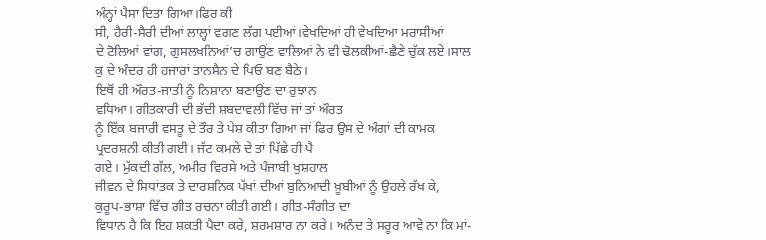ਅੰਨ੍ਹਾਂ ਪੈਸਾ ਦਿਤਾ ਗਿਆ।ਫਿਰ ਕੀ
ਸੀ, ਹੈਰੀ-ਸੈਰੀ ਦੀਆਂ ਲਾਲ੍ਹਾਂ ਵਗਣ ਲੱਗ ਪਈਆਂ।ਵੇਖਦਿਆਂ ਹੀ ਵੇਖਦਿਆ ਮਰਾਸੀਆਂ
ਦੇ ਟੋਲਿਆਂ ਵਾਂਗ, ਗੁਸਲਖਨਿਆਂ’ਚ ਗਾਉਂਣ ਵਾਲਿਆਂ ਨੇ ਵੀ ਢੋਲਕੀਆਂ-ਛੈਣੇ ਚੁੱਕ ਲਏ।ਸਾਲ
ਕੁ ਦੇ ਅੰਦਰ ਹੀ ਹਜਾਰਾਂ ਤਾਨਸੈਨ ਦੇ ਪਿਓ ਬਣ ਬੈਠੇ।
ਇਥੋਂ ਹੀ ਔਰਤ-ਜਾਤੀ ਨੂੰ ਨਿਸ਼ਾਨਾ ਬਣਾਉਂਣ ਦਾ ਰੁਝਾਨ
ਵਧਿਆ। ਗੀਤਕਾਰੀ ਦੀ ਭੱਦੀ ਸ਼ਬਦਾਵਲੀ ਵਿੱਚ ਜਾਂ ਤਾਂ ਔਰਤ
ਨੂੰ ਇੱਕ ਬਜਾਰੀ ਵਸਤੂ ਦੇ ਤੌਰ ਤੇ ਪੇਸ਼ ਕੀਤਾ ਗਿਆ ਜਾਂ ਫਿਰ ਉਸ ਦੇ ਅੰਗਾਂ ਦੀ ਕਾਮਕ
ਪ੍ਰਦਰਸ਼ਨੀ ਕੀਤੀ ਗਈ। ਜੱਟ ਕਮਲੇ ਦੇ ਤਾਂ ਪਿੱਛੇ ਹੀ ਪੈ
ਗਏ। ਮੁੱਕਦੀ ਗੱਲ, ਅਮੀਰ ਵਿਰਸੇ ਅਤੇ ਪੰਜਾਬੀ ਖੁਸ਼ਹਾਲ
ਜੀਵਨ ਦੇ ਸਿਧਾਂਤਕ ਤੇ ਦਾਰਸ਼ਨਿਕ ਪੱਖਾਂ ਦੀਆਂ ਬੁਨਿਆਦੀ ਖ਼ੂਬੀਆਂ ਨੂੰ ਉਹਲੇ ਰੱਖ ਕੇ,
ਕੁਰੂਪ-ਭਾਸ਼ਾ ਵਿੱਚ ਗੀਤ ਰਚਨਾ ਕੀਤੀ ਗਈ। ਗੀਤ-ਸੰਗੀਤ ਦਾ
ਵਿਧਾਨ ਹੈ ਕਿ ਇਹ ਸ਼ਕਤੀ ਪੈਦਾ ਕਰੇ, ਸ਼ਰਮਸ਼ਾਰ ਨਾ ਕਰੇ। ਅਨੰਦ ਤੇ ਸਰੂਰ ਆਵੇ ਨਾ ਕਿ ਮਾਂ-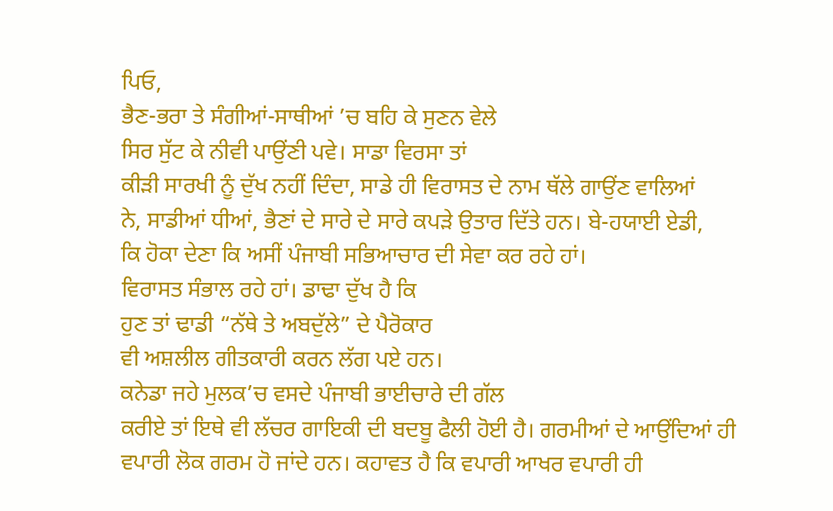ਪਿਓ,
ਭੈਣ-ਭਰਾ ਤੇ ਸੰਗੀਆਂ-ਸਾਥੀਆਂ ’ਚ ਬਹਿ ਕੇ ਸੁਣਨ ਵੇਲੇ
ਸਿਰ ਸੁੱਟ ਕੇ ਨੀਵੀ ਪਾਉਂਣੀ ਪਵੇ। ਸਾਡਾ ਵਿਰਸਾ ਤਾਂ
ਕੀੜੀ ਸਾਰਖੀ ਨੂੰ ਦੁੱਖ ਨਹੀਂ ਦਿੰਦਾ, ਸਾਡੇ ਹੀ ਵਿਰਾਸਤ ਦੇ ਨਾਮ ਥੱਲੇ ਗਾਉਂਣ ਵਾਲਿਆਂ
ਨੇ, ਸਾਡੀਆਂ ਧੀਆਂ, ਭੈਣਾਂ ਦੇ ਸਾਰੇ ਦੇ ਸਾਰੇ ਕਪੜੇ ਉਤਾਰ ਦਿੱਤੇ ਹਨ। ਬੇ-ਹਯਾਈ ਏਡੀ,
ਕਿ ਹੋਕਾ ਦੇਣਾ ਕਿ ਅਸੀਂ ਪੰਜਾਬੀ ਸਭਿਆਚਾਰ ਦੀ ਸੇਵਾ ਕਰ ਰਹੇ ਹਾਂ।
ਵਿਰਾਸਤ ਸੰਭਾਲ ਰਹੇ ਹਾਂ। ਡਾਢਾ ਦੁੱਖ ਹੈ ਕਿ
ਹੁਣ ਤਾਂ ਢਾਡੀ “ਨੱਥੇ ਤੇ ਅਬਦੁੱਲੇ” ਦੇ ਪੈਰੋਕਾਰ
ਵੀ ਅਸ਼ਲੀਲ ਗੀਤਕਾਰੀ ਕਰਨ ਲੱਗ ਪਏ ਹਨ।
ਕਨੇਡਾ ਜਹੇ ਮੁਲਕ’ਚ ਵਸਦੇ ਪੰਜਾਬੀ ਭਾਈਚਾਰੇ ਦੀ ਗੱਲ
ਕਰੀਏ ਤਾਂ ਇਥੇ ਵੀ ਲੱਚਰ ਗਾਇਕੀ ਦੀ ਬਦਬੂ ਫੈਲੀ ਹੋਈ ਹੈ। ਗਰਮੀਆਂ ਦੇ ਆਉਂਦਿਆਂ ਹੀ
ਵਪਾਰੀ ਲੋਕ ਗਰਮ ਹੋ ਜਾਂਦੇ ਹਨ। ਕਹਾਵਤ ਹੈ ਕਿ ਵਪਾਰੀ ਆਖਰ ਵਪਾਰੀ ਹੀ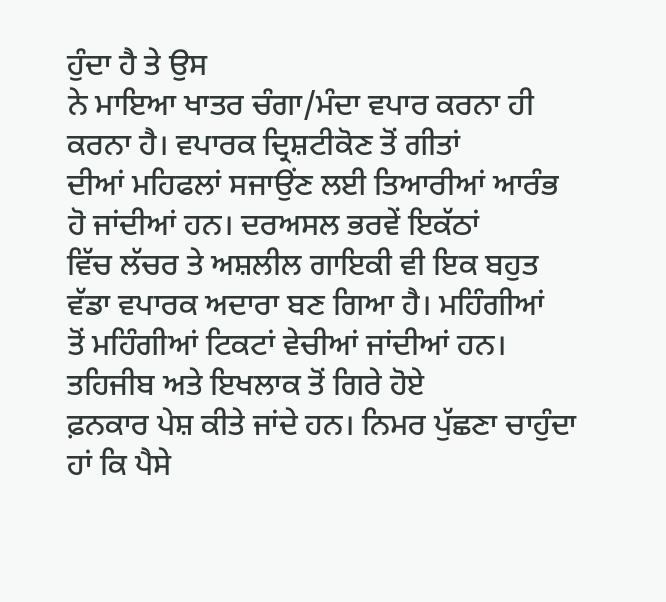ਹੁੰਦਾ ਹੈ ਤੇ ਉਸ
ਨੇ ਮਾਇਆ ਖਾਤਰ ਚੰਗਾ/ਮੰਦਾ ਵਪਾਰ ਕਰਨਾ ਹੀ ਕਰਨਾ ਹੈ। ਵਪਾਰਕ ਦ੍ਰਿਸ਼ਟੀਕੋਣ ਤੋਂ ਗੀਤਾਂ
ਦੀਆਂ ਮਹਿਫਲਾਂ ਸਜਾਉਂਣ ਲਈ ਤਿਆਰੀਆਂ ਆਰੰਭ ਹੋ ਜਾਂਦੀਆਂ ਹਨ। ਦਰਅਸਲ ਭਰਵੇਂ ਇਕੱਠਾਂ
ਵਿੱਚ ਲੱਚਰ ਤੇ ਅਸ਼ਲੀਲ ਗਾਇਕੀ ਵੀ ਇਕ ਬਹੁਤ ਵੱਡਾ ਵਪਾਰਕ ਅਦਾਰਾ ਬਣ ਗਿਆ ਹੈ। ਮਹਿੰਗੀਆਂ
ਤੋਂ ਮਹਿੰਗੀਆਂ ਟਿਕਟਾਂ ਵੇਚੀਆਂ ਜਾਂਦੀਆਂ ਹਨ। ਤਹਿਜੀਬ ਅਤੇ ਇਖਲਾਕ ਤੋਂ ਗਿਰੇ ਹੋਏ
ਫ਼ਨਕਾਰ ਪੇਸ਼ ਕੀਤੇ ਜਾਂਦੇ ਹਨ। ਨਿਮਰ ਪੁੱਛਣਾ ਚਾਹੁੰਦਾ
ਹਾਂ ਕਿ ਪੈਸੇ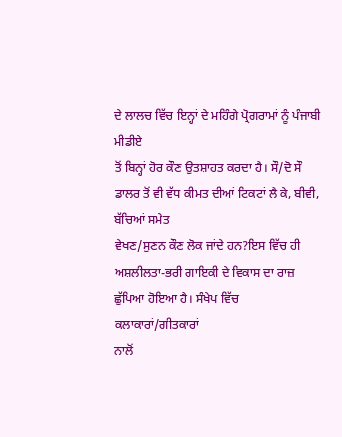ਦੇ ਲਾਲਚ ਵਿੱਚ ਇਨ੍ਹਾਂ ਦੇ ਮਹਿੰਗੇ ਪ੍ਰੋਗਰਾਮਾਂ ਨੂੰ ਪੰਜਾਬੀ ਮੀਡੀਏ
ਤੋਂ ਬਿਨ੍ਹਾਂ ਹੋਰ ਕੌਣ ਉਤਸ਼ਾਹਤ ਕਰਦਾ ਹੈ। ਸੌ/ਦੋ ਸੌ
ਡਾਲਰ ਤੋਂ ਵੀ ਵੱਧ ਕੀਮਤ ਦੀਆਂ ਟਿਕਟਾਂ ਲੈ ਕੇ, ਬੀਵੀ, ਬੱਚਿਆਂ ਸਮੇਤ
ਵੇਖਣ/ਸੁਣਨ ਕੌਣ ਲੋਕ ਜਾਂਦੇ ਹਨ?ਇਸ ਵਿੱਚ ਹੀ ਅਸ਼ਲੀਲਤਾ-ਭਰੀ ਗਾਇਕੀ ਦੇ ਵਿਕਾਸ ਦਾ ਰਾਜ਼
ਛੁੱਪਿਆ ਹੋਇਆ ਹੈ। ਸੰਖੇਪ ਵਿੱਚ ਕਲਾਕਾਰਾਂ/ਗੀਤਕਾਰਾਂ
ਨਾਲੋਂ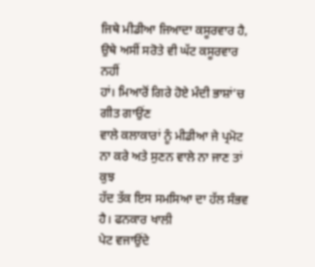ਜਿਥੇ ਮੀਡੀਆ ਜਿਆਦਾ ਕਸੂਰਵਾਰ ਹੈ, ਉਥੇ ਅਸੀਂ ਸਰੋਤੇ ਵੀ ਘੱਟ ਕਸੂਰਵਾਰ ਨਹੀਂ
ਹਾਂ। ਮਿਆਰੋਂ ਗਿਰੇ ਹੋਏ ਮੰਦੀ ਭਾਸ਼ਾਂ’ਚ ਗੀਤ ਗਾਉਂਣ
ਵਾਲੇ ਕਲਾਕਾਰਾਂ ਨੂੰ ਮੀਡੀਆ ਜੇ ਪ੍ਰਮੋਟ ਨਾ ਕਰੇ ਅਤੇ ਸੁਣਨ ਵਾਲੇ ਨਾ ਜਾਣ ਤਾਂ ਕੁਝ
ਹੱਦ ਤੱਕ ਇਸ ਸਮਸਿਆ ਦਾ ਹੱਲ ਸੰਭਵ ਹੈ। ਫਨਕਾਰ ਖਾਲੀ
ਪੇਟ ਵਜਾਉਂਦੇ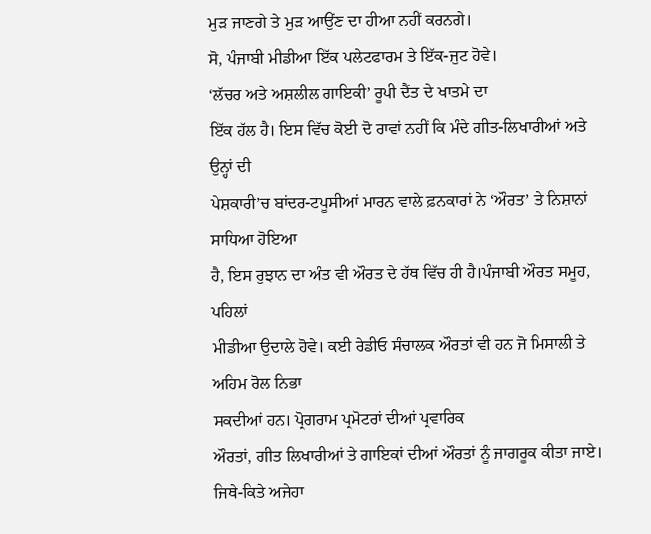ਮੁੜ ਜਾਣਗੇ ਤੇ ਮੁੜ ਆਉਂਣ ਦਾ ਹੀਆ ਨਹੀਂ ਕਰਨਗੇ।
ਸੋ, ਪੰਜਾਬੀ ਮੀਡੀਆ ਇੱਕ ਪਲੇਟਫਾਰਮ ਤੇ ਇੱਕ-ਜੁਟ ਹੋਵੇ।
‘ਲੱਚਰ ਅਤੇ ਅਸ਼ਲੀਲ ਗਾਇਕੀ’ ਰੂਪੀ ਦੈਂਤ ਦੇ ਖਾਤਮੇ ਦਾ
ਇੱਕ ਹੱਲ ਹੈ। ਇਸ ਵਿੱਚ ਕੋਈ ਦੋ ਰਾਵਾਂ ਨਹੀਂ ਕਿ ਮੰਦੇ ਗੀਤ-ਲਿਖਾਰੀਆਂ ਅਤੇ ਉਨ੍ਹਾਂ ਦੀ
ਪੇਸ਼ਕਾਰੀ’ਚ ਬਾਂਦਰ-ਟਪੂਸੀਆਂ ਮਾਰਨ ਵਾਲੇ ਫ਼ਨਕਾਰਾਂ ਨੇ ‘ਔਰਤ’ ਤੇ ਨਿਸ਼ਾਨਾਂ ਸਾਧਿਆ ਹੋਇਆ
ਹੈ, ਇਸ ਰੁਝਾਨ ਦਾ ਅੰਤ ਵੀ ਔਰਤ ਦੇ ਹੱਥ ਵਿੱਚ ਹੀ ਹੈ।ਪੰਜਾਬੀ ਔਰਤ ਸਮੂਹ, ਪਹਿਲਾਂ
ਮੀਡੀਆ ਉਦਾਲੇ ਹੋਵੇ। ਕਈ ਰੇਡੀਓ ਸੰਚਾਲਕ ਔਰਤਾਂ ਵੀ ਹਨ ਜੋ ਮਿਸਾਲੀ ਤੇ ਅਹਿਮ ਰੋਲ ਨਿਭਾ
ਸਕਦੀਆਂ ਹਨ। ਪ੍ਰੋਗਰਾਮ ਪ੍ਰਮੋਟਰਾਂ ਦੀਆਂ ਪ੍ਰਵਾਰਿਕ
ਔਰਤਾਂ, ਗੀਤ ਲਿਖਾਰੀਆਂ ਤੇ ਗਾਇਕਾਂ ਦੀਆਂ ਔਰਤਾਂ ਨੂੰ ਜਾਗਰੂਕ ਕੀਤਾ ਜਾਏ।
ਜਿਥੇ-ਕਿਤੇ ਅਜੇਹਾ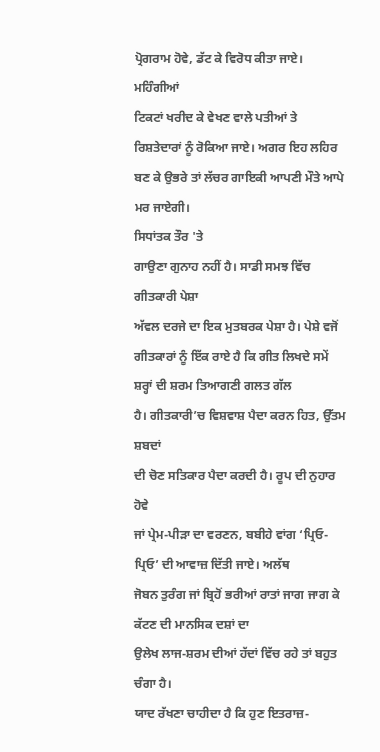ਪ੍ਰੋਗਰਾਮ ਹੋਵੇ, ਡੱਟ ਕੇ ਵਿਰੋਧ ਕੀਤਾ ਜਾਏ। ਮਹਿੰਗੀਆਂ
ਟਿਕਟਾਂ ਖਰੀਦ ਕੇ ਵੇਖਣ ਵਾਲੇ ਪਤੀਆਂ ਤੇ ਰਿਸ਼ਤੇਦਾਰਾਂ ਨੂੰ ਰੋਕਿਆ ਜਾਏ। ਅਗਰ ਇਹ ਲਹਿਰ
ਬਣ ਕੇ ਉਭਰੇ ਤਾਂ ਲੱਚਰ ਗਾਇਕੀ ਆਪਣੀ ਮੌਤੇ ਆਪੇ ਮਰ ਜਾਏਗੀ।
ਸਿਧਾਂਤਕ ਤੌਰ 'ਤੇ
ਗਾਉਣਾ ਗੁਨਾਹ ਨਹੀਂ ਹੈ। ਸਾਡੀ ਸਮਝ ਵਿੱਚ ਗੀਤਕਾਰੀ ਪੇਸ਼ਾ
ਅੱਵਲ ਦਰਜੇ ਦਾ ਇਕ ਮੁਤਬਰਕ ਪੇਸ਼ਾ ਹੈ। ਪੇਸ਼ੇ ਵਜੋਂ
ਗੀਤਕਾਰਾਂ ਨੂੰ ਇੱਕ ਰਾਏ ਹੈ ਕਿ ਗੀਤ ਲਿਖਦੇ ਸਮੇਂ ਸ਼ਰ੍ਹਾਂ ਦੀ ਸ਼ਰਮ ਤਿਆਗਣੀ ਗਲਤ ਗੱਲ
ਹੈ। ਗੀਤਕਾਰੀ’ਚ ਵਿਸ਼ਵਾਸ਼ ਪੈਦਾ ਕਰਨ ਹਿਤ, ਉੱਤਮ ਸ਼ਬਦਾਂ
ਦੀ ਚੋਣ ਸਤਿਕਾਰ ਪੈਦਾ ਕਰਦੀ ਹੈ। ਰੂਪ ਦੀ ਨੁਹਾਰ ਹੋਵੇ
ਜਾਂ ਪ੍ਰੇਮ-ਪੀੜਾ ਦਾ ਵਰਣਨ, ਬਬੀਹੇ ਵਾਂਗ ‘ਪ੍ਰਿਓ-ਪ੍ਰਿਓ’ ਦੀ ਆਵਾਜ਼ ਦਿੱਤੀ ਜਾਏ। ਅਲੱਥ
ਜੋਬਨ ਤੁਰੰਗ ਜਾਂ ਬ੍ਰਿਹੋਂ ਭਰੀਆਂ ਰਾਤਾਂ ਜਾਗ ਜਾਗ ਕੇ ਕੱਟਣ ਦੀ ਮਾਨਸਿਕ ਦਸ਼ਾਂ ਦਾ
ਉਲੇਖ ਲਾਜ-ਸ਼ਰਮ ਦੀਆਂ ਹੱਦਾਂ ਵਿੱਚ ਰਹੇ ਤਾਂ ਬਹੁਤ ਚੰਗਾ ਹੈ।
ਯਾਦ ਰੱਖਣਾ ਚਾਹੀਦਾ ਹੈ ਕਿ ਹੁਣ ਇਤਰਾਜ਼-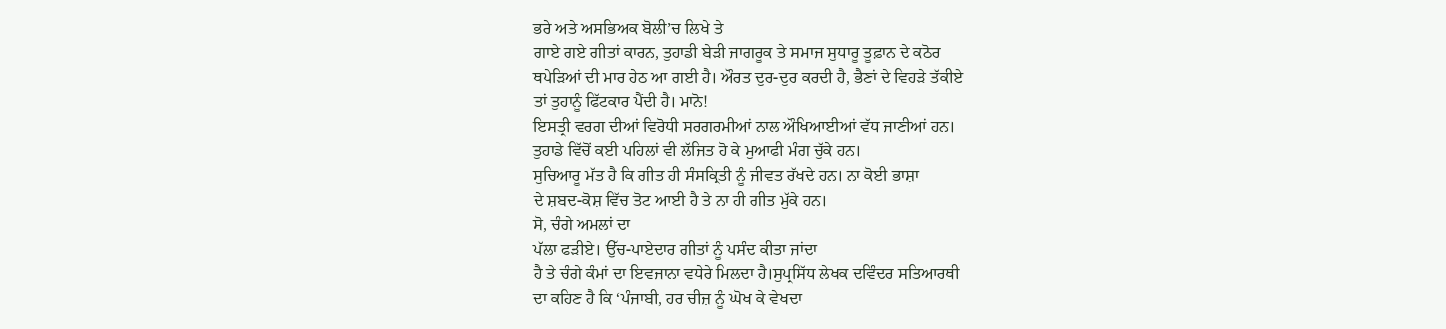ਭਰੇ ਅਤੇ ਅਸਭਿਅਕ ਬੋਲੀ’ਚ ਲਿਖੇ ਤੇ
ਗਾਏ ਗਏ ਗੀਤਾਂ ਕਾਰਨ, ਤੁਹਾਡੀ ਬੇੜੀ ਜਾਗਰੂਕ ਤੇ ਸਮਾਜ ਸੁਧਾਰੂ ਤੂਫ਼ਾਨ ਦੇ ਕਠੋਰ
ਥਪੇੜਿਆਂ ਦੀ ਮਾਰ ਹੇਠ ਆ ਗਈ ਹੈ। ਔਰਤ ਦੁਰ-ਦੁਰ ਕਰਦੀ ਹੈ, ਭੈਣਾਂ ਦੇ ਵਿਹੜੇ ਤੱਕੀਏ
ਤਾਂ ਤੁਹਾਨੂੰ ਫਿੱਟਕਾਰ ਪੈਂਦੀ ਹੈ। ਮਾਨੋ!
ਇਸਤ੍ਰੀ ਵਰਗ ਦੀਆਂ ਵਿਰੋਧੀ ਸਰਗਰਮੀਆਂ ਨਾਲ ਔਖਿਆਈਆਂ ਵੱਧ ਜਾਣੀਆਂ ਹਨ।
ਤੁਹਾਡੇ ਵਿੱਚੋਂ ਕਈ ਪਹਿਲਾਂ ਵੀ ਲੱਜਿਤ ਹੋ ਕੇ ਮੁਆਫੀ ਮੰਗ ਚੁੱਕੇ ਹਨ।
ਸੁਚਿਆਰੂ ਮੱਤ ਹੈ ਕਿ ਗੀਤ ਹੀ ਸੰਸਕ੍ਰਿਤੀ ਨੂੰ ਜੀਵਤ ਰੱਖਦੇ ਹਨ। ਨਾ ਕੋਈ ਭਾਸ਼ਾ
ਦੇ ਸ਼ਬਦ-ਕੋਸ਼ ਵਿੱਚ ਤੋਟ ਆਈ ਹੈ ਤੇ ਨਾ ਹੀ ਗੀਤ ਮੁੱਕੇ ਹਨ।
ਸੋ, ਚੰਗੇ ਅਮਲਾਂ ਦਾ
ਪੱਲਾ ਫੜੀਏ। ਉੱਚ-ਪਾਏਦਾਰ ਗੀਤਾਂ ਨੂੰ ਪਸੰਦ ਕੀਤਾ ਜਾਂਦਾ
ਹੈ ਤੇ ਚੰਗੇ ਕੰਮਾਂ ਦਾ ਇਵਜਾਨਾ ਵਧੇਰੇ ਮਿਲਦਾ ਹੈ।ਸੁਪ੍ਰਸਿੱਧ ਲੇਖਕ ਦਵਿੰਦਰ ਸਤਿਆਰਥੀ
ਦਾ ਕਹਿਣ ਹੈ ਕਿ ‘ਪੰਜਾਬੀ, ਹਰ ਚੀਜ਼ ਨੂੰ ਘੋਖ ਕੇ ਵੇਖਦਾ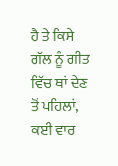ਹੈ ਤੇ ਕਿਸੇ ਗੱਲ ਨੂੰ ਗੀਤ
ਵਿੱਚ ਥਾਂ ਦੇਣ ਤੋਂ ਪਹਿਲਾਂ, ਕਈ ਵਾਰ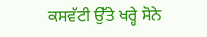ਕਸਵੱਟੀ ਉੱਤੇ ਖਰ੍ਹੇ ਸੋਨੇ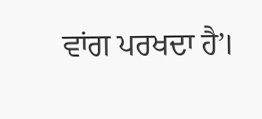ਵਾਂਗ ਪਰਖਦਾ ਹੈ’।